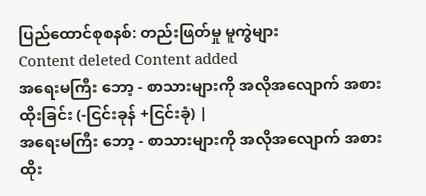ပြည်ထောင်စုစနစ်: တည်းဖြတ်မှု မူကွဲများ
Content deleted Content added
အရေးမကြီး ဘော့ - စာသားများကို အလိုအလျောက် အစားထိုးခြင်း (-ငြင်းခုန် +ငြင်းခုံ) |
အရေးမကြီး ဘော့ - စာသားများကို အလိုအလျောက် အစားထိုး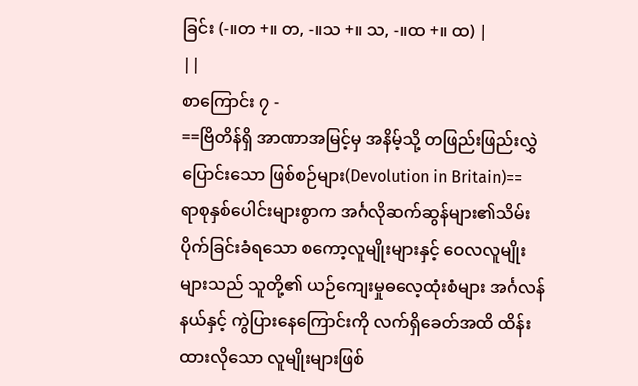ခြင်း (-။တ +။ တ, -။သ +။ သ, -။ထ +။ ထ) |
||
စာကြောင်း ၇ -
==ဗြိတိန်ရှိ အာဏာအမြင့်မှ အနိမ့်သို့ တဖြည်းဖြည်းလွှဲပြောင်းသော ဖြစ်စဉ်များ(Devolution in Britain)==
ရာစုနှစ်ပေါင်းများစွာက အင်္ဂလိုဆက်ဆွန်များ၏သိမ်းပိုက်ခြင်းခံရသော စကော့လူမျိုးများနှင့် ဝေလလူမျိုးများသည် သူတို့၏ ယဉ်ကျေးမှုဓလေ့ထုံးစံများ အင်္ဂလန်နယ်နှင့် ကွဲပြားနေကြောင်းကို လက်ရှိခေတ်အထိ ထိန်းထားလိုသော လူမျိုးများဖြစ်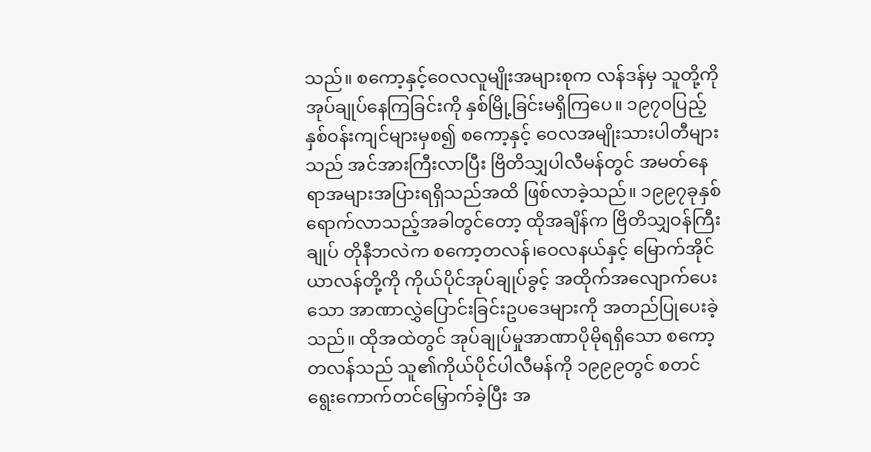သည်။ စကော့နှင့်ဝေလလူမျိုးအများစုက လန်ဒန်မှ သူတို့ကိုအုပ်ချုပ်နေကြခြင်းကို နှစ်မြို့ခြင်းမရှိကြပေ။ ၁၉၇၀ပြည့်နှစ်ဝန်းကျင်များမှစ၍ စကော့နှင့် ဝေလအမျိုးသားပါတီများသည် အင်အားကြီးလာပြီး ဗြိတိသျှပါလီမန်တွင် အမတ်နေရာအများအပြားရရှိသည်အထိ ဖြစ်လာခဲ့သည်။ ၁၉၉၇ခုနှစ်ရောက်လာသည့်အခါတွင်တော့ ထိုအချိန်က ဗြိတိသျှဝန်ကြီးချုပ် တိုနီဘလဲက စကော့တလန်၊ဝေလနယ်နှင့် မြောက်အိုင်ယာလန်တို့ကို ကိုယ်ပိုင်အုပ်ချုပ်ခွင့် အထိုက်အလျောက်ပေးသော အာဏာလွှဲပြောင်းခြင်းဥပဒေများကို အတည်ပြုပေးခဲ့သည်။ ထိုအထဲတွင် အုပ်ချုပ်မှုအာဏာပိုမိုရရှိသော စကော့တလန်သည် သူ၏ကိုယ်ပိုင်ပါလီမန်ကို ၁၉၉၉တွင် စတင်ရွေးကောက်တင်မြှောက်ခဲ့ပြီး အ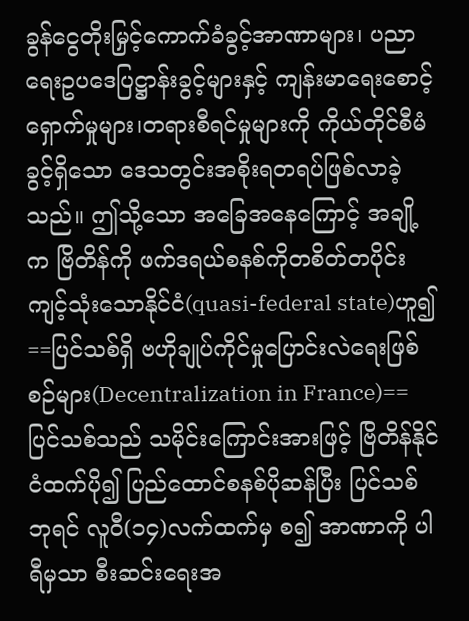ခွန်ငွေတိုးမြှင့်ကောက်ခံခွင့်အာဏာများ၊ ပညာရေးဥပဒေပြဋ္ဌာန်းခွင့်များနှင့် ကျန်းမာရေးစောင့်ရှောက်မှုများ၊တရားစီရင်မှုများကို ကိုယ်တိုင်စီမံခွင့်ရှိသော ဒေသတွင်းအစိုးရတရပ်ဖြစ်လာခဲ့သည်။ ဤသို့သော အခြေအနေကြောင့် အချို့က ဗြိတိန်ကို ဖက်ဒရယ်စနစ်ကိုတစိတ်တပိုင်း ကျင့်သုံးသောနိုင်ငံ(quasi-federal state)ဟူ၍
==ပြင်သစ်ရှိ ဗဟိုချုပ်ကိုင်မှုပြောင်းလဲရေးဖြစ်စဉ်များ(Decentralization in France)==
ပြင်သစ်သည် သမိုင်းကြောင်းအားဖြင့် ဗြိတိန်နိုင်ငံထက်ပို၍ ပြည်ထောင်စနစ်ပိုဆန်ပြီး ပြင်သစ်ဘုရင် လူဝီ(၁၄)လက်ထက်မှ စ၍ အာဏာကို ပါရီမှသာ စီးဆင်းရေးအ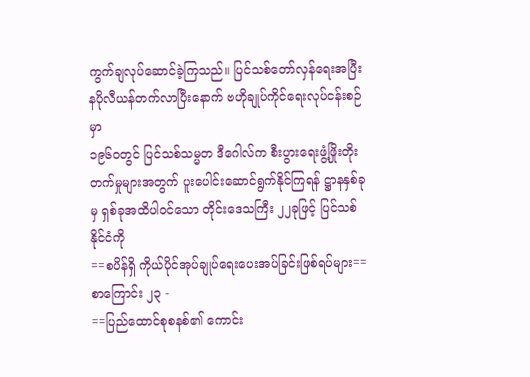ကွက်ချလုပ်ဆောင်ခဲ့ကြသည်။ ပြင်သစ်တော်လှန်ရေးအပြီး နပိုလီယန်တက်လာပြီးနောက် ဗဟိုချုပ်ကိုင်ရေးလုပ်ငန်းစဉ်မှာ
၁၉၆၀တွင် ပြင်သစ်သမ္မတ ဒီဂေါလ်က စီးပွားရေးဖွံ့ဖြိုးတိုးတက်မှုများအတွက် ပူးပေါင်းဆောင်ရွက်နိုင်ကြရန် ဋ္ဌာနနှစ်ခုမှ ရှစ်ခုအထိပါဝင်သော တိုင်းဒေသကြီး ၂၂ခုဖြင့် ပြင်သစ်နိုင်ငံကို
==စပိန်ရှိ ကိုယ်ပိုင်အုပ်ချုပ်ရေးပေးအပ်ခြင်းဖြစ်ရပ်များ==
စာကြောင်း ၂၃ -
==ပြည်ထောင်စုစနစ်၏ ကောင်း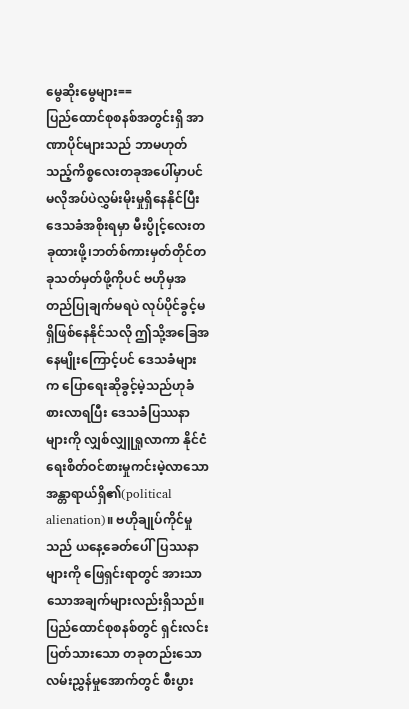မွေဆိုးမွေများ==
ပြည်ထောင်စုစနစ်အတွင်းရှိ အာဏာပိုင်များသည် ဘာမဟုတ်သည့်ကိစ္စလေးတခုအပေါ်မှာပင် မလိုအပ်ပဲလွှမ်းမိုးမှုရှိနေနိုင်ပြီး ဒေသခံအစိုးရမှာ မီးပွိုင့်လေးတခုထားဖို့၊ဘတ်စ်ကားမှတ်တိုင်တခုသတ်မှတ်ဖို့ကိုပင် ဗဟိုမှအတည်ပြုချက်မရပဲ လုပ်ပိုင်ခွင့်မရှိဖြစ်နေနိုင်သလို ဤသို့အခြေအနေမျိုးကြောင့်ပင် ဒေသခံများက ပြောရေးဆိုခွင့်မဲ့သည်ဟုခံစားလာရပြီး ဒေသခံပြဿနာများကို လျှစ်လျှူရှုလာကာ နိုင်ငံရေးစိတ်ဝင်စားမှုကင်းမဲ့လာသော အန္တာရာယ်ရှိ၏(political alienation)။ ဗဟိုချုပ်ကိုင်မှုသည် ယနေ့ခေတ်ပေါ်ပြဿနာများကို ဖြေရှင်းရာတွင် အားသာသောအချက်များလည်းရှိသည်။ ပြည်ထောင်စုစနစ်တွင် ရှင်းလင်းပြတ်သားသော တခုတည်းသောလမ်းညွှန်မှုအောက်တွင် စီးပွား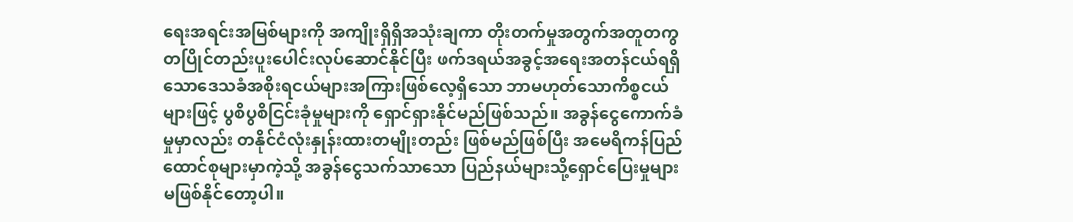ရေးအရင်းအမြစ်များကို အကျိုးရှိရှိအသုံးချကာ တိုးတက်မှုအတွက်အတူတကွ တပြိုင်တည်းပူးပေါင်းလုပ်ဆောင်နိုင်ပြီး ဖက်ဒရယ်အခွင့်အရေးအတန်ငယ်ရရှိသောဒေသခံအစိုးရငယ်များအကြားဖြစ်လေ့ရှိသော ဘာမဟုတ်သောကိစ္စငယ်များဖြင့် ပွစိပွစိငြင်းခုံမှုများကို ရှောင်ရှားနိုင်မည်ဖြစ်သည်။ အခွန်ငွေကောက်ခံမှုမှာလည်း တနိုင်ငံလုံးနှုန်းထားတမျိုးတည်း ဖြစ်မည်ဖြစ်ပြီး အမေရိကန်ပြည်ထောင်စုများမှာကဲ့သို့ အခွန်ငွေသက်သာသော ပြည်နယ်များသို့ရှောင်ပြေးမှုများ မဖြစ်နိုင်တော့ပါ။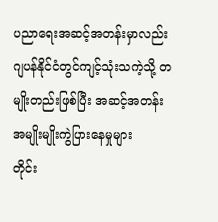ပညာရေးအဆင့်အတန်းမှာလည်း ဂျပန်နိုင်ငံတွင်ကျင့်သုံးသကဲ့သို့ တမျိုးတည်းဖြစ်ပြီး အဆင့်အတန်းအမျိုးမျိုးကွဲပြားနေမှုများ
တိုင်း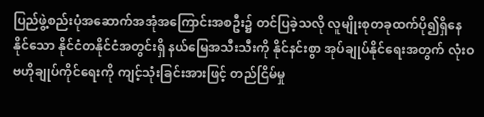ပြည်ဖွဲ့စည်းပုံအဆောက်အအုံအကြောင်းအစဦး၌ တင်ပြခဲ့သလို လူမျိုးစုတခုထက်ပို၍ရှိနေနိုင်သော နိုင်ငံတနိုင်ငံအတွင်းရှိ နယ်မြေအသီးသီးကို နိုင်နင်းစွာ အုပ်ချုပ်နိုင်ရေးအတွက် လုံးဝဗဟိုချုပ်ကိုင်ရေးကို ကျင့်သုံးခြင်းအားဖြင့် တည်ငြိမ်မှု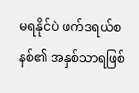မရနိုင်ပဲ ဖက်ဒရယ်စနစ်၏ အနှစ်သာရဖြစ်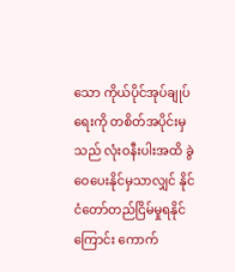သော ကိုယ်ပိုင်အုပ်ချုပ်ရေးကို တစိတ်အပိုင်းမှသည် လုံးဝနီးပါးအထိ ခွဲဝေပေးနိုင်မှသာလျှင် နိုင်ငံတော်တည်ငြိမ်မှုရနိုင်ကြောင်း ကောက်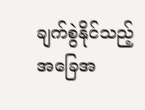ချက်စွဲနိုင်သည့်အခြေအ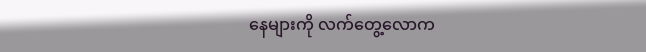နေများကို လက်တွေ့လောက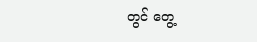တွင် တွေ့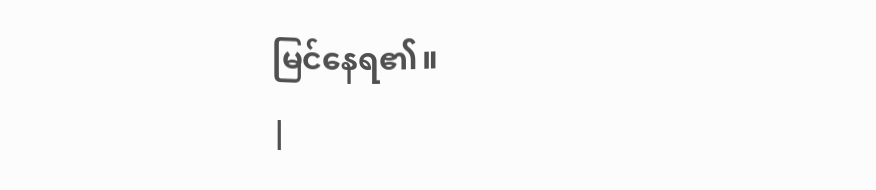မြင်နေရ၏။
|